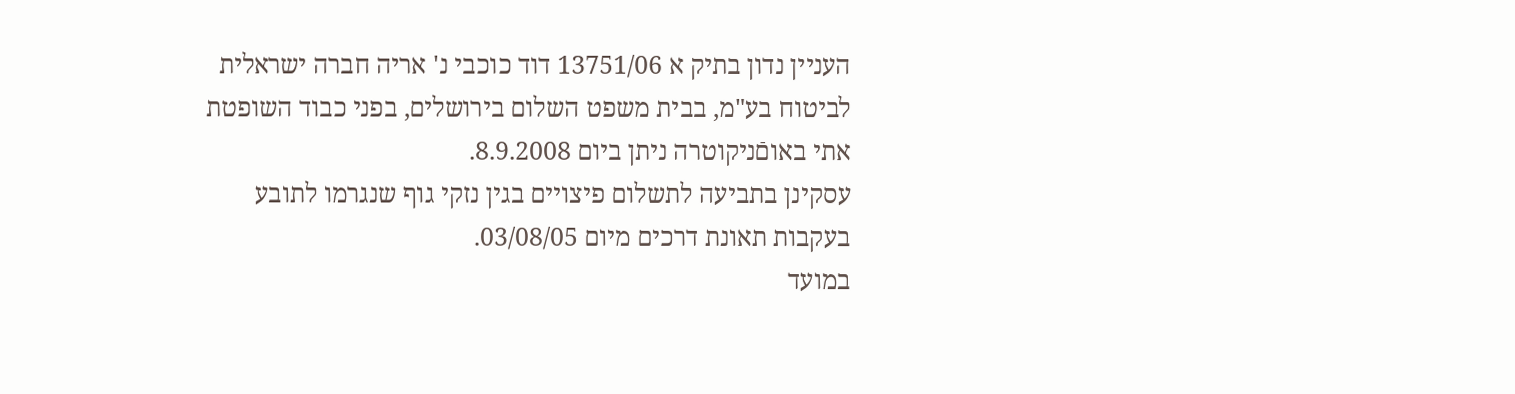העניין נדון בתיק א 13751/06 דוד כוכבי נ' אריה חברה ישראלית לביטוח בע"מ, בבית משפט השלום בירושלים, בפני כבוד השופטת אתי באוםֿניקוטרה ניתן ביום 8.9.2008.
עסקינן בתביעה לתשלום פיצויים בגין נזקי גוף שנגרמו לתובע בעקבות תאונת דרכים מיום 03/08/05.
במועד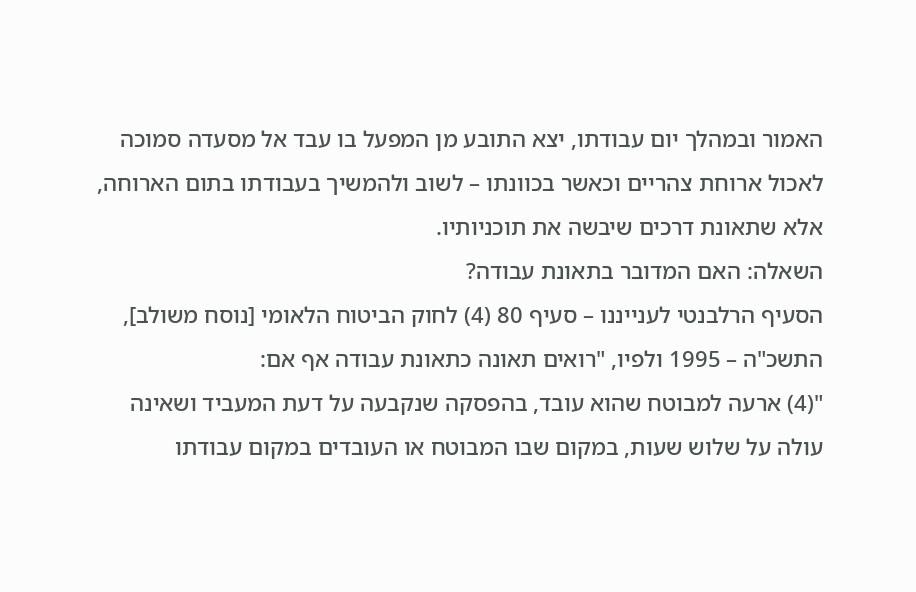האמור ובמהלך יום עבודתו, יצא התובע מן המפעל בו עבד אל מסעדה סמוכה לאכול ארוחת צהריים וכאשר בכוונתו – לשוב ולהמשיך בעבודתו בתום הארוחה, אלא שתאונת דרכים שיבשה את תוכניותיו.
השאלה: האם המדובר בתאונת עבודה?
הסעיף הרלבנטי לענייננו – סעיף 80 (4) לחוק הביטוח הלאומי [נוסח משולב], התשכ"ה – 1995 ולפיו, "רואים תאונה כתאונת עבודה אף אם:
"(4) ארעה למבוטח שהוא עובד, בהפסקה שנקבעה על דעת המעביד ושאינה עולה על שלוש שעות, במקום שבו המבוטח או העובדים במקום עבודתו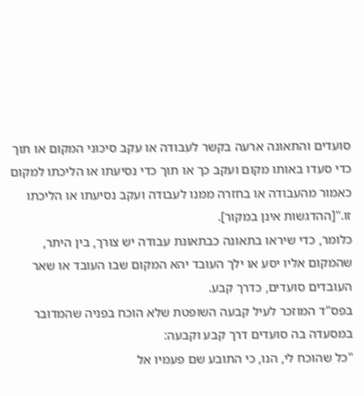סועדים והתאונה ארעה בקשר לעבודה או עקב סיכוני המקום או תוך כדי סעדו באותו מקום ועקב כך או תוך כדי נסיעתו או הליכתו למקום כאמור מהעבודה או בחזרה ממנו לעבודה ועקב נסיעתו או הליכתו זו."[ההדגשות אינן במקור].
כלומר, כדי שיראו בתאונה כבתאונת עבודה יש צורך, בין היתר, שהמקום אליו יסע או ילך העובד יהא המקום שבו העובד או שאר העובדים סועדים, כדרך קבע.
בפס"ד המוזכר לעיל קבעה השופטת שלא הוכח בפניה שהמדובר במסעדה בה סועדים דרך קבע וקבעה:
"כל שהוכח לי, הנו, כי התובע שם פעמיו אל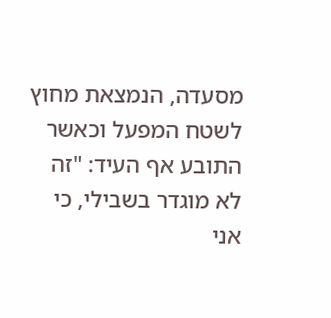מסעדה, הנמצאת מחוץ לשטח המפעל וכאשר התובע אף העיד: "זה לא מוגדר בשבילי, כי אני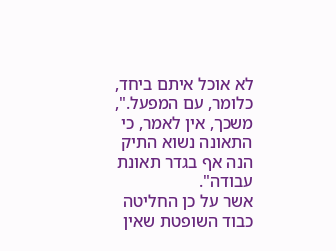לא אוכל איתם ביחד, כלומר, עם המפעל.", משכך, אין לאמר, כי התאונה נשוא התיק הנה אף בגדר תאונת עבודה".
אשר על כן החליטה כבוד השופטת שאין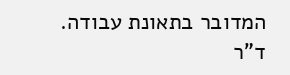המדובר בתאונת עבודה.
ד"ר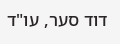דוד סער, עו"ד